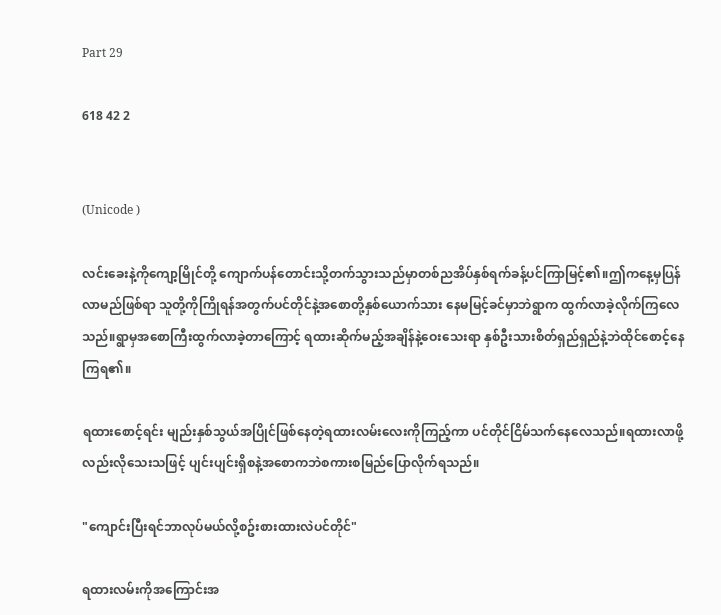Part 29

618 42 2


(Unicode )

လင်းခေးနဲ့ကိုကျော့မြိုင်တို့ ကျောက်ပန်တောင်းသို့တက်သွားသည်မှာတစ်ညအိပ်နှစ်ရက်ခန့်ပင်ကြာမြင့်၏။ဤကနေ့မှပြန်လာမည်ဖြစ်ရာ သူတို့ကိုကြိုရန်အတွက်ပင်တိုင်နဲ့အစောတို့နှစ်ယောက်သား နေမမြင့်ခင်မှာဘဲရွာက ထွက်လာခဲ့လိုက်ကြလေသည်။ရွာမှအစောကြီးထွက်လာခဲ့တာကြောင့် ရထားဆိုက်မည့်အချိန်နဲ့ဝေးသေးရာ နှစ်ဦးသားစိတ်ရှည်ရှည်နဲ့ဘဲထိုင်စောင့်နေကြရ၏။

ရထားစောင့်ရင်း မျည်းနှစ်သွယ်အပြိုင်ဖြစ်နေတဲ့ရထားလမ်းလေးကိုကြည့်ကာ ပင်တိုင်ငြိမ်သက်နေလေသည်။ရထားလာဖို့လည်းလိုသေးသဖြင့် ပျင်းပျင်းရှိစနဲ့အစောကဘဲစကားစမြည်ပြောလိုက်ရသည်။

"ကျောင်းပြီးရင်ဘာလုပ်မယ်လို့စဥ်းစားထားလဲပင်တိုင်"

ရထားလမ်းကိုအကြောင်းအ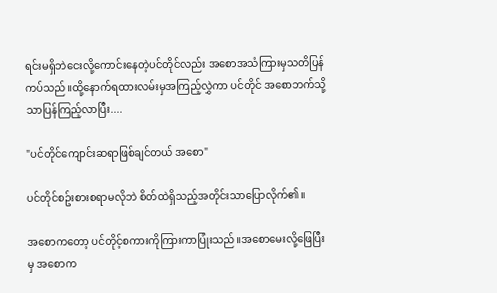ရင်းမရှိဘဲငေးလို့ကောင်းနေတဲ့ပင်တိုင်လည်း အစောအသံကြားမှသတိပြန်ကပ်သည်။ထို့နောက်ရထားလမ်းမှအကြည့်လွှဲကာ ပင်တိုင် အစောဘက်သို့သာပြန်ကြည့်လာပြီး....

"ပင်တိုင်ကျောင်းဆရာဖြစ်ချင်တယ် အစော"

ပင်တိုင်စဥ်းစားစရာမလိုဘဲ စိတ်ထဲရှိသည့်အတိုင်းသာပြောလိုက်၏။

အစောကတော့ ပင်တိုင့်စကားကိုကြားကာပြုံးသည်။အစောမေးလို့ဖြေပြီးမှ အစောက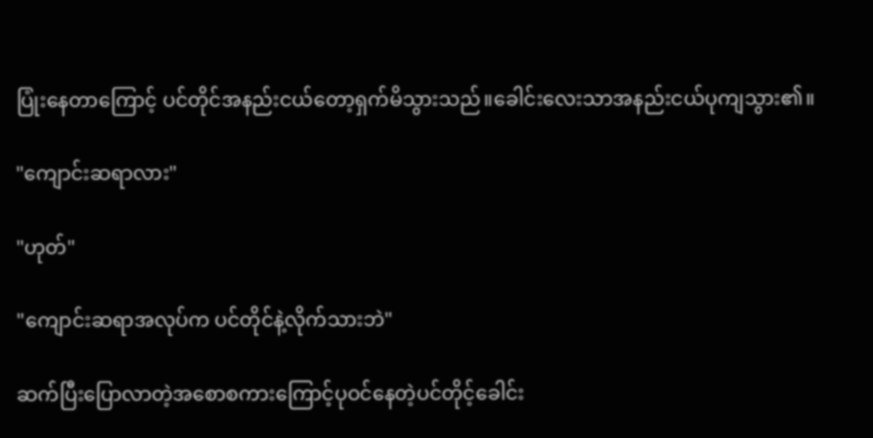ပြုံးနေတာကြောင့် ပင်တိုင်အနည်းငယ်တော့ရှက်မိသွားသည်။ခေါင်းလေးသာအနည်းငယ်ပုကျသွား၏။

"ကျောင်းဆရာလား"

"ဟုတ်"

"ကျောင်းဆရာအလုပ်က ပင်တိုင်နဲ့လိုက်သားဘဲ"

ဆက်ပြီးပြောလာတဲ့အစောစကားကြောင့်ပုဝင်နေတဲ့ပင်တိုင့်ခေါင်း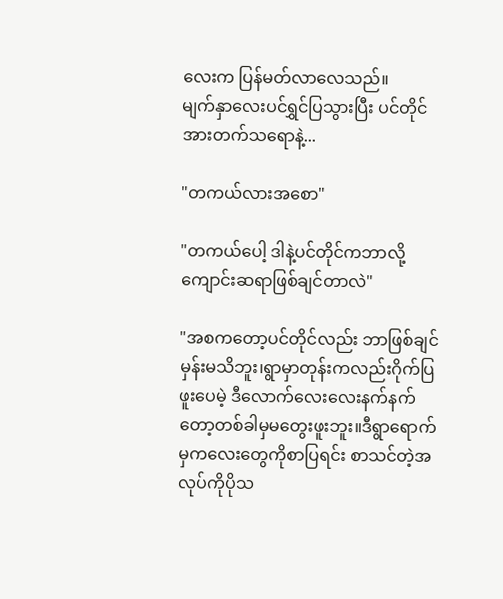လေးက ပြန်မတ်လာလေသည်။
မျက်နှာလေးပင်ရွှင်ပြသွားပြီး ပင်တိုင်အားတက်သရောနဲ့...

"တကယ်လားအစော"

"တကယ်ပေါ့ ဒါနဲ့ပင်တိုင်ကဘာလို့ကျောင်းဆရာဖြစ်ချင်တာလဲ"

"အစကတော့ပင်တိုင်လည်း ဘာဖြစ်ချင်မှန်းမသိဘူး၊ရွာမှာတုန်းကလည်းဂိုက်ပြဖူးပေမဲ့ ဒီလောက်လေးလေးနက်နက်တော့တစ်ခါမှမတွေးဖူးဘူး။ဒီရွာရောက်မှကလေးတွေကိုစာပြရင်း စာသင်တဲ့အလုပ်ကိုပိုသ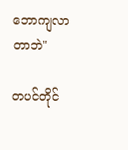ဘောကျလာတာဘဲ"

တပင်တိုင်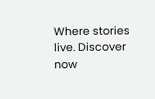Where stories live. Discover now